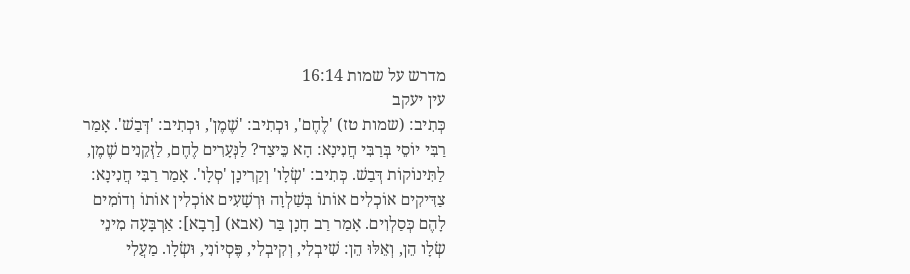מדרש על שמות 16:14
עין יעקב
כְּתִיב: (שמות טז) 'לֶחֶם', וּכְתִיב: 'שֶׁמֶן', וּכְתִיב: 'דְּבַשׁ'. אָמַר רַבִּי יוֹסֵי בְּרַבִּי חֲנִינָא: הָא כֵּיצַד? לַנְּעָרִים לֶחֶם, לַזְּקֵנִים שֶׁמֶן, לַתִּינוֹקוֹת דְּבַשׁ. כְּתִיב: 'שְׂלָו' וְקַרִינָן 'סְלָו'. אָמַר רַבִּי חֲנִינָא: צַדִּיקִים אוֹכְלִים אוֹתוֹ בְּשַׁלְוָה וּרְשָׁעִים אוֹכְלִין אוֹתוֹ וְדוֹמִים לָהֶם כְּסַלְוִים. אָמַר רַב חָנָן בַּר (אבא) [רָבָא]: אַרְבָּעָה מִינֵי שְׂלָו הֵן, וְאֵלּוּ הֵן: שִׁיבְלִי, וְקִיבְלִי, פֶּסְיוֹנִי, וּשְׂלָו. מַעֲלִי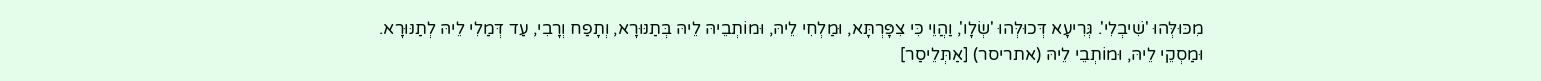מִכּוּלְּהוּ 'שִׁיבְלִי'. גְּרִיעָא דְּכוּלְּהוּ 'שְׂלָו', וַהֲוֵי כִּי צִפָּרְתָּא, וּמַלְחִי לֵיהּ, וּמוֹתְבֵיהּ לֵיהּ בְּתַנּוּרָא, וְתָפַח וְרָבִי, עַד דְּמַלִי לֵיהּ לְתַנּוּרָא. וּמַסְקֵי לֵיהּ, וּמוֹתְבֵי לֵיהּ (אתריסר) [אַתְּלֵיסַר]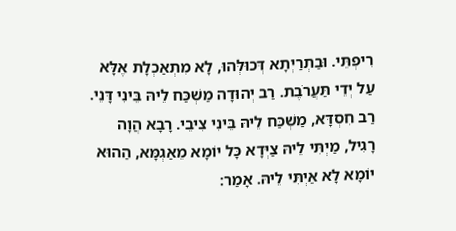רִיפְתֵּי. וּבַתְרַיְתָא דְּכוּלְּהוּ, לָא מִתְאַכְלָת אֶלָּא עַל יְדֵי תַּעֲרֹבֶת. רַב יְהוּדָה מַשְׁכַּח לֵיהּ בֵּינִי דָּנֵי. רַב חִסְדָּא, מַשְׁכַּח לֵיהּ בֵּינִי צִיבֵי. רָבָא הֲוָה רָגִיל, מַיְתִּי לֵיהּ צַיְּדָא כָּל יוֹמָא מֵאַגְמָּא, הַהוּא יוֹמָא לָא אַיְתִּי לֵיהּ. אָמַר: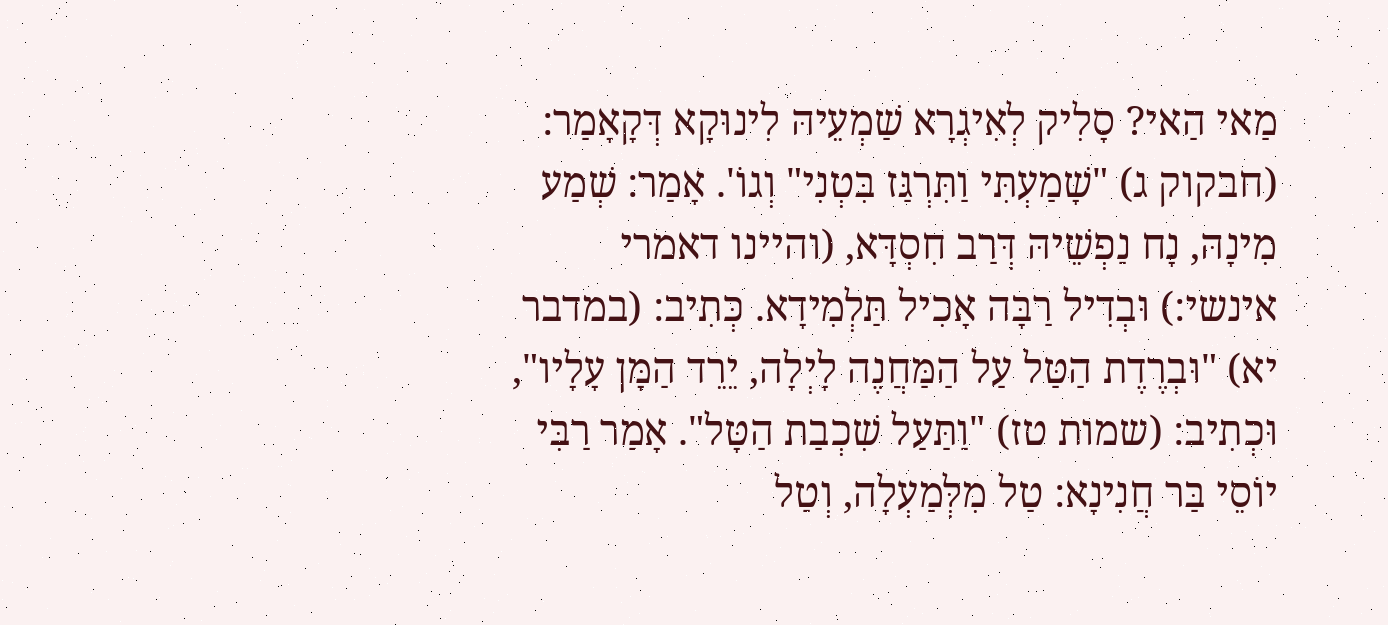מַאי הַאי? סָלִיק לְאִיגְרָא שַׁמְעֵיהּ לִינוּקָא דְּקָאָמַר: (חבקוק ג) "שָׁמַעְתִּי וַתִּרְגַּז בִּטְנִי" וְגוֹ'. אָמַר: שְׁמַע מִינָהּ, נָח נַפְשֵׁיהּ דְּרַב חִסְדָּא, (והיינו דאמרי אינשי:) וּבְדִיל רַבָּה אָכִיל תַּלְמִידָא. כְּתִיב: (במדבר יא) "וּבְרֶדֶת הַטַּל עַל הַמַּחֲנֶה לָיְלָה, יֵרֵד הַמָּן עָלָיו", וּכְתִיב: (שמות טז) "וַתַּעַל שִׁכְבַת הַטָּל". אָמַר רַבִּי יוֹסֵי בַּר חֲנִינָא: טַל מִלְּמַעְלָה, וְטַל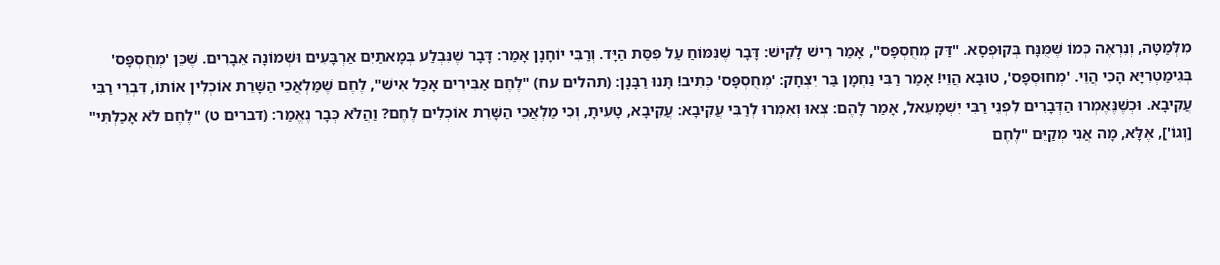מִלְּמַטָּה, וְנִרְאֶה כְּמוֹ שֶׁמֻּנָּח בְּקוּפְסָא. "דַּק מְחֻסְפָּס", אָמַר רֵישׁ לָקִישׁ: דָּבָר שֶׁנִּמּוֹחַ עַל פִּסַּת הַיָּד. וְרַבִּי יוֹחָנָן אָמַר: דָּבָר שֶׁנִּבְלַע בְּמָאתַיִם אַרְבָּעִים וּשְׁמוֹנָה אֵבָרִים. שֶׁכֵּן 'מְחֻסְפָּס' בְּגִימַטְרִיָּא הָכִי הֲוֵי. 'מְחוּסְפָּס', טוּבָא הֲוֵי! אָמַר רַבִּי נַחְמָן בַּר יִצְחָק: 'מְחֻסְפָּס' כְּתִיב! תָּנוּ רַבָּנָן: (תהלים עח) "לֶחֶם אַבִּירִים אָכַל אִישׁ", לֶחֶם שֶׁמַּלְאֲכֵי הַשָּׁרֵת אוֹכְלִין אוֹתוֹ, דִּבְרֵי רַבִּי עֲקִיבָא. וּכְשֶׁנֶּאֶמְרוּ הַדְּבָרִים לִפְנֵי רַבִּי יִשְׁמָעֵאל, אָמַר לָהֶם: צְאוּ וְאִמְרוּ לְרַבִּי עֲקִיבָא: עֲקִיבָא, טָעִיתָ, וְכִי מַלְאֲכֵי הַשָּׁרֵת אוֹכְלִים לֶחֶם? וַהֲלֹא כְּבָר נֶאֱמַר: (דברים ט) "לֶחֶם לֹא אָכַלְתִּי" [וְגוֹ'], אֶלָּא, מָה אֲנִי מְקַיֵּם "לֶחֶם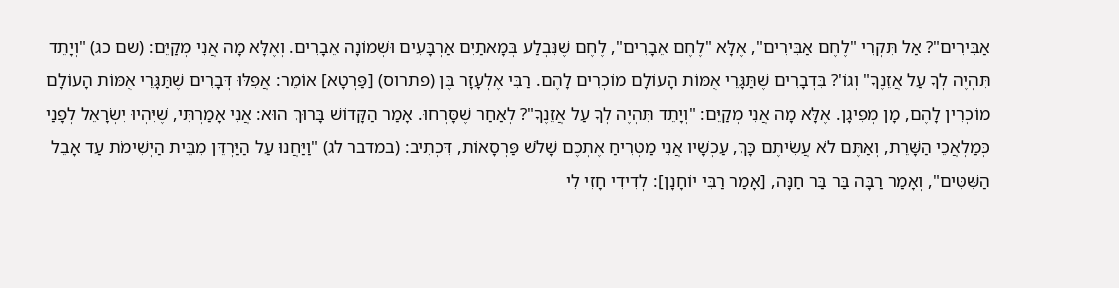אַבִּירִים"? אַל תִּקְרִי "לֶחֶם אַבִּירִים", אֶלָּא "לֶחֶם אֵבָרִים", לֶחֶם שֶׁנִּבְלַע בְּמָאתַיִם אַרְבָּעִים וּשְׁמוֹנָה אֵבָרִים. וְאֶלָּא מָה אֲנִי מְקַיֵּם: (שם כג) "וְיָתֵד תִּהְיֶה לְךָ עַל אֲזֵנֶךָ" וְגוֹ'? בִּדְבָרִים שֶׁתַּגָּרֵי אֻמּוֹת הָעוֹלָם מוֹכְרִים לָהֶם. רַבִּי אֶלְעָזָר בֶּן (פתרוס) [פַּרְטָא] אוֹמֵר: אֲפִלּוּ דְּבָרִים שֶׁתַּגָּרֵי אֻמּוֹת הָעוֹלָם מוֹכְרִין לָהֶם, מָן מְפִיגָן. אֶלָּא מָה אֲנִי מְקַיֵּם: "וְיָתֵד תִּהְיֶה לְךָ עַל אֲזֵנֶךָ"? לְאַחַר שֶׁסָּרְחוּ. אָמַר הַקָּדוֹשׁ בָּרוּךְ הוּא: אֲנִי אָמַרְתִּי, שֶׁיִּהְיוּ יִשְׂרָאֵל לְפָנַי כְּמַלְאֲכֵי הַשָּׁרֵת, וְאַתֶּם לֹא עֲשִׂיתֶם כָּךְ, עַכְשָׁיו אֲנִי מַטְרִיחַ אֶתְכֶם שָׁלֹשׁ פַּרְסָאוֹת, דִּכְתִיב: (במדבר לג) "וַיַּחֲנוּ עַל הַיַּרְדֵּן מִבֵּית הַיְשִׁימֹת עַד אָבֵל הַשִּׁטִּים", וְאָמַר רַבָּה בַּר בַּר חַנָּה, [אָמַר רַבִּי יוֹחָנָן]: לְדִידִי חָזִי לִי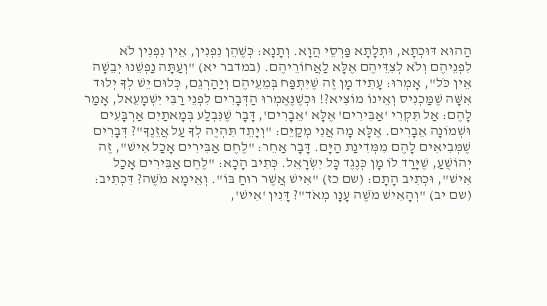הַהוּא דּוּכְתָא, וּתְלָתָא פַּרְסֵי הֲוָא. וְתָנָא: כְּשֶׁהֵן נִפְנִין, אֵין נִפְנִין לֹא לִפְנֵיהֶם וְלֹא לְצִדֵּיהֶם אֶלָּא לַאֲחוֹרֵיהֶם. (במדבר יא) "וְעַתָּה נַפְשֵׁנוּ יְבֵשָׁה אֵין כֹּל", אָמְרוּ: עָתִיד מָן זֶה שֶׁיִּתְפַּח בְּמֵעֵיהֶם וְיַהַרְגֵם, כְּלוּם יֵשׁ לְךָ יְלוּד אִשָּׁה שֶׁמַּכְנִיס וְאֵינוֹ מוֹצִיא?! וּכְשֶׁנֶּאֶמְרוּ הַדְּבָרִים לִפְנֵי רַבִּי יִשְׁמָעֵאל, אָמַר לָהֶם: אַל תִּקְרִי 'אַבִּירִים' אֶלָּא 'אֵבָרִים', דָּבָר שֶׁנִּבְלַע בְּמָאתַיִם אַרְבָּעִים וּשְׁמוֹנָה אֵבָרִים. אֶלָּא מָה אֲנִי מְקַיֵּם: "וְיָתֵד תִּהְיֶה לְךָ עַל אֲזֵנֶךָ"? דְּבָרִים שֶׁמְּבִיאִים לָהֶם מִמְּדִינַת הַיָּם. דָּבָר אַחֵר: "לֶחֶם אַבִּירִים אָכַל אִישׁ", זֶה יְהוֹשֻׁעַ, שֶׁיָּרַד לוֹ מָן כְּנֶגֶד כָּל יִשְׂרָאֵל. כְּתִיב הָכָא: "לֶחֶם אַבִּירִים אָכַל אִישׁ", וּכְתִיב הָתָם: (שם כז) "אִישׁ אֲשֶׁר רוּחַ בּוֹ". וְאֵימָא מֹשֶׁה? דִּכְתִיב: (שם יב) "וְהָאִישׁ מֹשֶׁה עָנָו מְאֹד"? דָּנִין 'אִישׁ',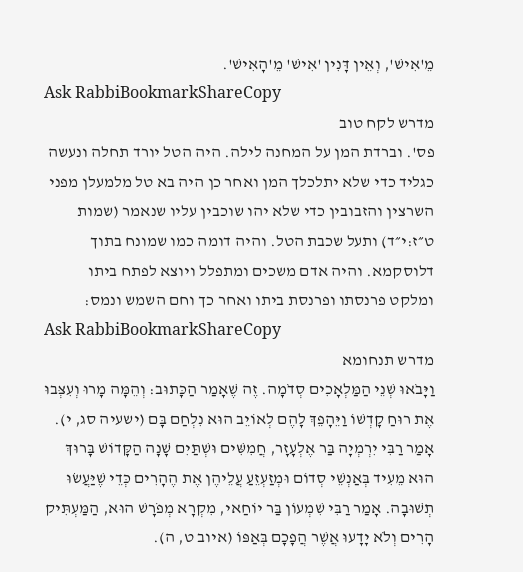מֵ'אִישׁ', וְאֵין דָּנִין 'אִישׁ' מֵ'הָאִישׁ'.
Ask RabbiBookmarkShareCopy
מדרש לקח טוב
פס'. וברדת המן על המחנה לילה. היה הטל יורד תחלה ונעשה כגליד כדי שלא יתלכלך המן ואחר כן היה בא טל מלמעלן מפני השרצין והזבובין כדי שלא יהו שוכבין עליו שנאמר (שמות ט״ז:י״ד) ותעל שכבת הטל. והיה דומה כמו שמונח בתוך דלוסקמא. והיה אדם משכים ומתפלל ויוצא לפתח ביתו ומלקט פרנסתו ופרנסת ביתו ואחר כך וחם השמש ונמס:
Ask RabbiBookmarkShareCopy
מדרש תנחומא
וַיָּבֹאוּ שְׁנֵי הַמַּלְאָכִים סְדֹמָה. זֶה שֶׁאָמַר הַכָּתוּב: וְהֵמָּה מָרוּ וְעִצְּבוּ אֶת רוּחַ קָדְשׁוֹ וַיֵּהָפֵךְ לָהֶם לְאוֹיֵב הוּא נִלְחַם בָּם (ישעיה סג, י). אָמַר רַבִּי יִרְמְיָה בַּר אֶלְעָזָר, חֲמִשִּׁים וּשְׁתַּיִם שָׁנָה הַקָּדוֹשׁ בָּרוּךְ הוּא מֵעִיד בְּאַנְשֵׁי סְדוֹם וּמְזַעְזֵעַ עֲלֵיהֶן אֶת הֶהָרִים כְּדֵי שֶׁיַּעֲשׂוּ תְשׁוּבָה. אָמַר רַבִּי שִׁמְעוֹן בַּר יוֹחַאי, מִקְרָא מְפֹרָשׁ הוּא, הַמַּעְתִּיק הָרִים וְלֹא יָדָעוּ אֲשֶׁר הֲפָכָם בְּאַפּוֹ (איוב ט, ה).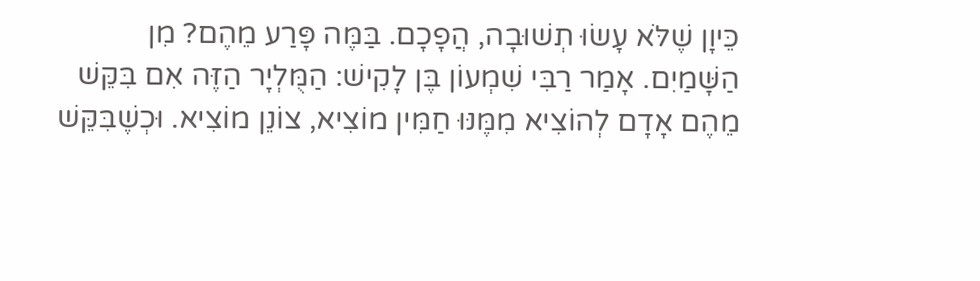כֵּיוָן שֶׁלֹּא עָשׂוּ תְשׁוּבָה, הֲפָכָם. בַּמֶּה פָּרַע מֵהֶם? מִן הַשָּׁמַיִם. אָמַר רַבִּי שִׁמְעוֹן בֶּן לָקִישׁ: הַמֻּלְיָר הַזֶּה אִם בִּקֵּשׁ מֵהֶם אָדָם לְהוֹצִיא מִמֶּנּוּ חַמִּין מוֹצִיא, צוֹנֵן מוֹצִיא. וּכְשֶׁבִּקֵּשׁ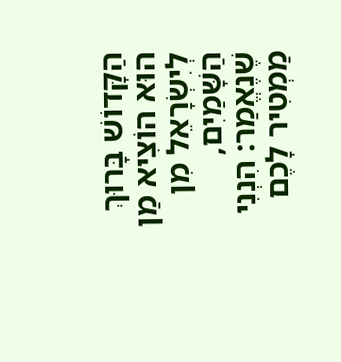הַקָּדוֹשׁ בָּרוּךְ הוּא הוֹצִיא מַן לְיִשְׂרָאֵל מִן הַשָּׁמַיִם, שֶׁנֶאֱמַר: הִנְנִי מַמְטִיר לָכֶם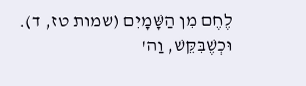לֶחֶם מִן הַשָּׁמָיִם (שמות טז, ד). וּכְשֶׁבִּקֵּשׁ, וַה'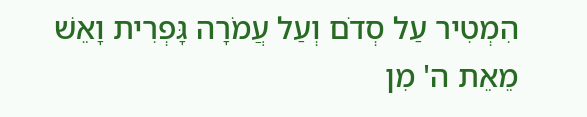הִמְטִיר עַל סְדֹם וְעַל עֲמֹרָה גָּפְרִית וָאֵשׁ מֵאֵת ה' מִן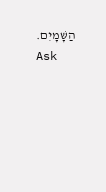הַשָּׁמָיִם.
Ask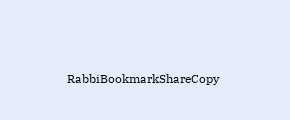RabbiBookmarkShareCopy